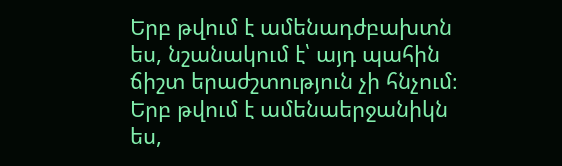Երբ թվում է ամենադժբախտն ես, նշանակում է՝ այդ պահին ճիշտ երաժշտություն չի հնչում։ Երբ թվում է ամենաերջանիկն ես,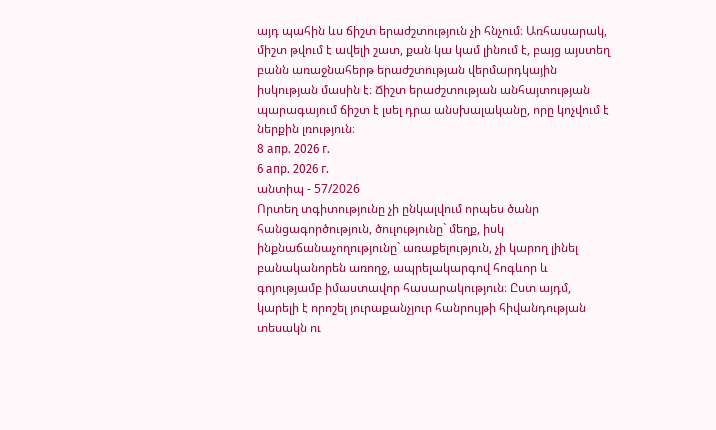այդ պահին ևս ճիշտ երաժշտություն չի հնչում։ Առհասարակ, միշտ թվում է ավելի շատ, քան կա կամ լինում է, բայց այստեղ բանն առաջնահերթ երաժշտության վերմարդկային իսկության մասին է։ Ճիշտ երաժշտության անհայտության պարագայում ճիշտ է լսել դրա անսխալականը, որը կոչվում է ներքին լռություն։
8 апр. 2026 г.
6 апр. 2026 г.
անտիպ - 57/2026
Որտեղ տգիտությունը չի ընկալվում որպես ծանր հանցագործություն, ծուլությունը` մեղք, իսկ ինքնաճանաչողությունը` առաքելություն, չի կարող լինել բանականորեն առողջ, ապրելակարգով հոգևոր և գոյությամբ իմաստավոր հասարակություն։ Ըստ այդմ, կարելի է որոշել յուրաքանչյուր հանրույթի հիվանդության տեսակն ու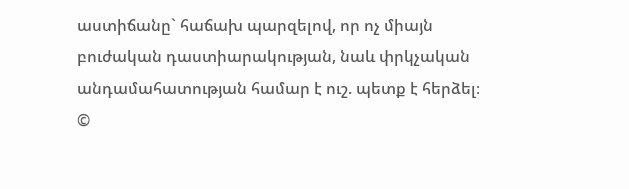աստիճանը` հաճախ պարզելով, որ ոչ միայն բուժական դաստիարակության, նաև փրկչական անդամահատության համար է ուշ. պետք է հերձել։
©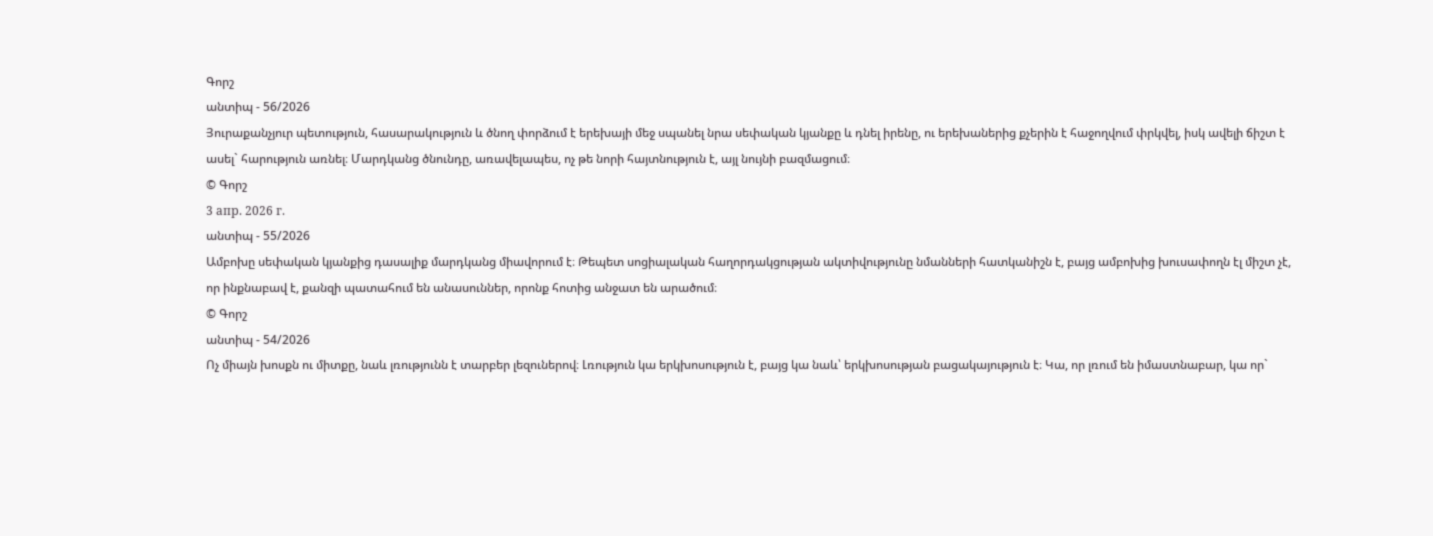Գորշ
անտիպ - 56/2026
Յուրաքանչյուր պետություն, հասարակություն և ծնող փորձում է երեխայի մեջ սպանել նրա սեփական կյանքը և դնել իրենը, ու երեխաներից քչերին է հաջողվում փրկվել, իսկ ավելի ճիշտ է ասել` հարություն առնել։ Մարդկանց ծնունդը, առավելապես, ոչ թե նորի հայտնություն է, այլ նույնի բազմացում։
© Գորշ
3 апр. 2026 г.
անտիպ - 55/2026
Ամբոխը սեփական կյանքից դասալիք մարդկանց միավորում է։ Թեպետ սոցիալական հաղորդակցության ակտիվությունը նմանների հատկանիշն է, բայց ամբոխից խուսափողն էլ միշտ չէ, որ ինքնաբավ է, քանզի պատահում են անասուններ, որոնք հոտից անջատ են արածում։
© Գորշ
անտիպ - 54/2026
Ոչ միայն խոսքն ու միտքը, նաև լռությունն է տարբեր լեզուներով։ Լռություն կա երկխոսություն է, բայց կա նաև՝ երկխոսության բացակայություն է։ Կա, որ լռում են իմաստնաբար, կա որ`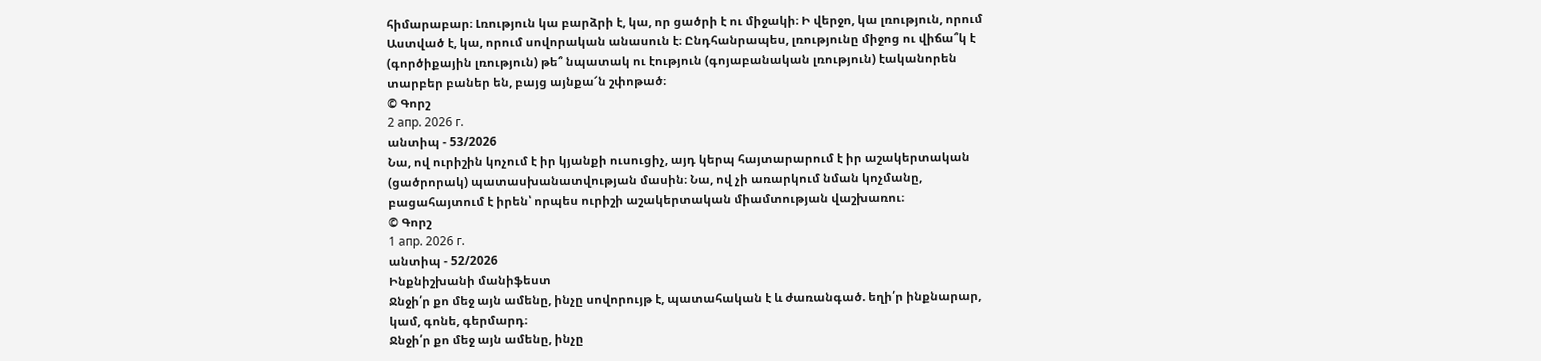հիմարաբար։ Լռություն կա բարձրի է, կա, որ ցածրի է ու միջակի։ Ի վերջո, կա լռություն, որում Աստված է, կա, որում սովորական անասուն է։ Ընդհանրապես, լռությունը միջոց ու վիճա՞կ է (գործիքային լռություն) թե՞ նպատակ ու էություն (գոյաբանական լռություն) էականորեն տարբեր բաներ են, բայց այնքա՜ն շփոթած։
© Գորշ
2 апр. 2026 г.
անտիպ - 53/2026
Նա, ով ուրիշին կոչում է իր կյանքի ուսուցիչ, այդ կերպ հայտարարում է իր աշակերտական (ցածրորակ) պատասխանատվության մասին։ Նա, ով չի առարկում նման կոչմանը, բացահայտում է իրեն՝ որպես ուրիշի աշակերտական միամտության վաշխառու։
© Գորշ
1 апр. 2026 г.
անտիպ - 52/2026
Ինքնիշխանի մանիֆեստ
Ջնջի՛ր քո մեջ այն ամենը, ինչը սովորույթ է, պատահական է և ժառանգած. եղի՛ր ինքնարար, կամ, գոնե, գերմարդ։
Ջնջի՛ր քո մեջ այն ամենը, ինչը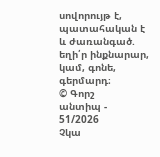սովորույթ է, պատահական է և ժառանգած. եղի՛ր ինքնարար, կամ, գոնե, գերմարդ։
© Գորշ
անտիպ - 51/2026
Չկա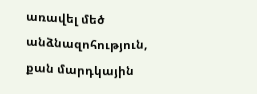առավել մեծ անձնազոհություն, քան մարդկային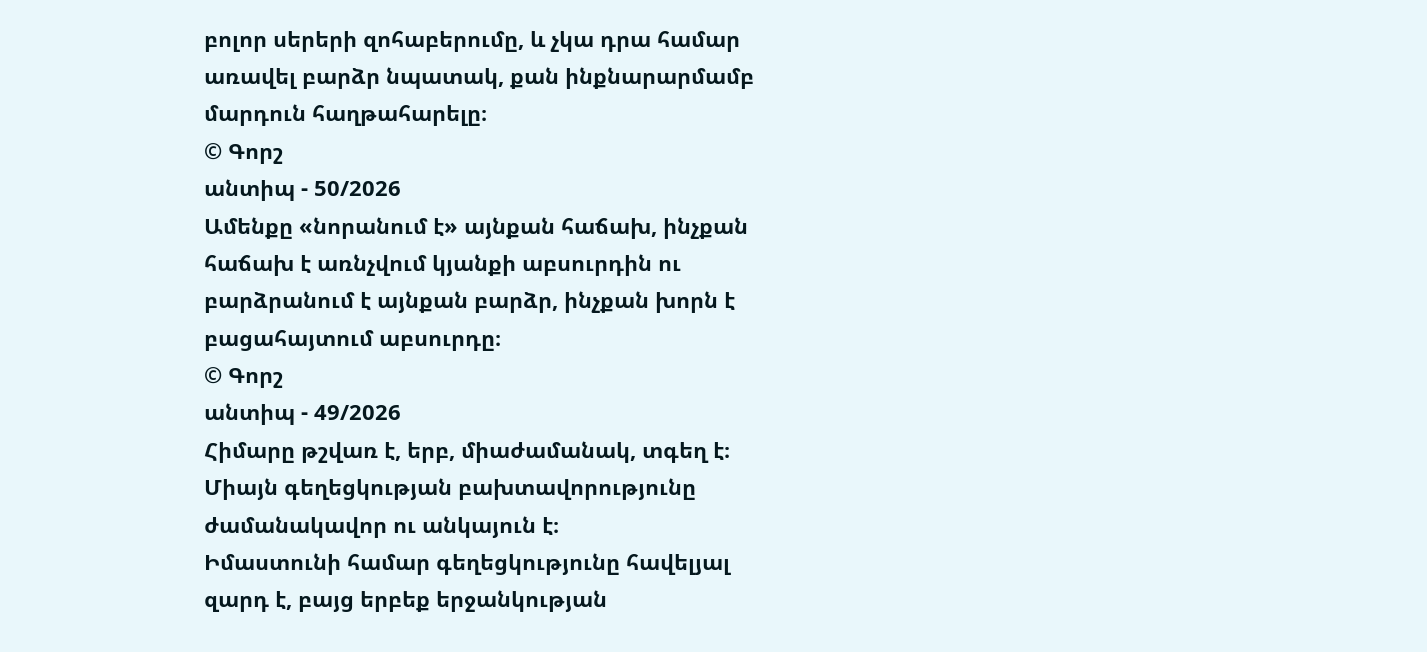բոլոր սերերի զոհաբերումը, և չկա դրա համար առավել բարձր նպատակ, քան ինքնարարմամբ մարդուն հաղթահարելը։
© Գորշ
անտիպ - 50/2026
Ամենքը «նորանում է» այնքան հաճախ, ինչքան հաճախ է առնչվում կյանքի աբսուրդին ու բարձրանում է այնքան բարձր, ինչքան խորն է բացահայտում աբսուրդը։
© Գորշ
անտիպ - 49/2026
Հիմարը թշվառ է, երբ, միաժամանակ, տգեղ է։
Միայն գեղեցկության բախտավորությունը ժամանակավոր ու անկայուն է։
Իմաստունի համար գեղեցկությունը հավելյալ զարդ է, բայց երբեք երջանկության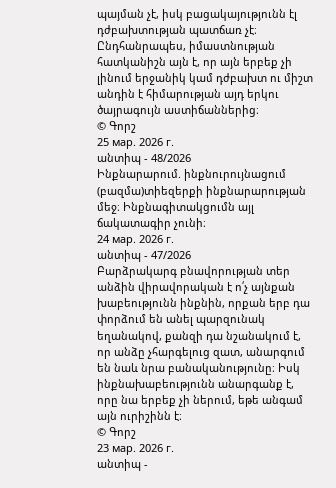պայման չէ, իսկ բացակայությունն էլ դժբախտության պատճառ չէ։ Ընդհանրապես, իմաստնության հատկանիշն այն է, որ այն երբեք չի լինում երջանիկ կամ դժբախտ ու միշտ անդին է հիմարության այդ երկու ծայրագույն աստիճաններից։
© Գորշ
25 мар. 2026 г.
անտիպ - 48/2026
Ինքնարարում. ինքնուրույնացում (բազմա)տիեզերքի ինքնարարության մեջ։ Ինքնագիտակցումն այլ ճակատագիր չունի։
24 мар. 2026 г.
անտիպ - 47/2026
Բարձրակարգ բնավորության տեր անձին վիրավորական է ո՛չ այնքան խաբեությունն ինքնին, որքան երբ դա փորձում են անել պարզունակ եղանակով, քանզի դա նշանակում է, որ անձը չհարգելուց զատ, անարգում են նաև նրա բանականությունը։ Իսկ ինքնախաբեությունն անարգանք է, որը նա երբեք չի ներում, եթե անգամ այն ուրիշինն է։
© Գորշ
23 мар. 2026 г.
անտիպ -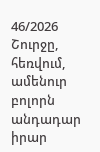46/2026
Շուրջը, հեռվում, ամենուր բոլորն անդադար իրար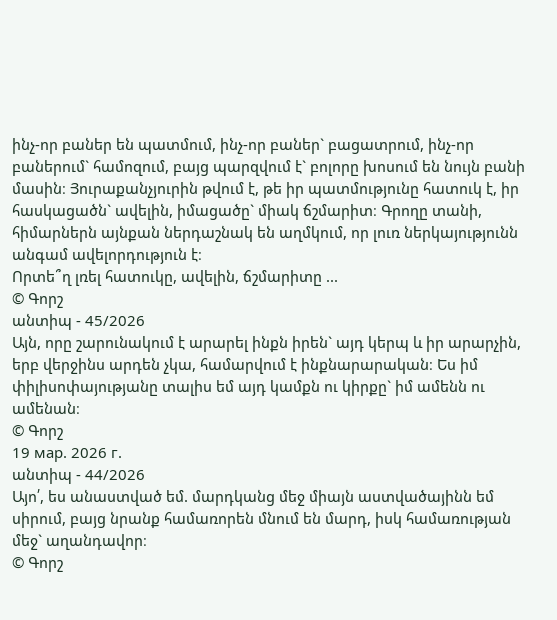ինչ-որ բաներ են պատմում, ինչ-որ բաներ` բացատրում, ինչ-որ բաներում` համոզում, բայց պարզվում է` բոլորը խոսում են նույն բանի մասին։ Յուրաքանչյուրին թվում է, թե իր պատմությունը հատուկ է, իր հասկացածն` ավելին, իմացածը` միակ ճշմարիտ։ Գրողը տանի, հիմարներն այնքան ներդաշնակ են աղմկում, որ լուռ ներկայությունն անգամ ավելորդություն է։
Որտե՞ղ լռել հատուկը, ավելին, ճշմարիտը ...
© Գորշ
անտիպ - 45/2026
Այն, որը շարունակում է արարել ինքն իրեն` այդ կերպ և իր արարչին, երբ վերջինս արդեն չկա, համարվում է ինքնարարական։ Ես իմ փիլիսոփայությանը տալիս եմ այդ կամքն ու կիրքը` իմ ամենն ու ամենան։
© Գորշ
19 мар. 2026 г.
անտիպ - 44/2026
Այո՛, ես անաստված եմ. մարդկանց մեջ միայն աստվածայինն եմ սիրում, բայց նրանք համառորեն մնում են մարդ, իսկ համառության մեջ` աղանդավոր։
© Գորշ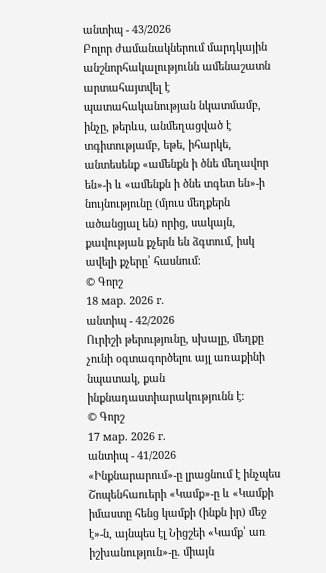անտիպ - 43/2026
Բոլոր ժամանակներում մարդկային անշնորհակալությունն ամենաշատն արտահայտվել է պատահականության նկատմամբ, ինչը, թերևս, անմեղացված է տգիտությամբ, եթե, իհարկե, անտեսենք «ամենքն ի ծնե մեղավոր են»-ի և «ամենքն ի ծնե տգետ են»-ի նույնությունը (մյուս մեղքերն ածանցյալ են) որից, սակայն, քավության քչերն են ձգտում, իսկ ավելի քչերը՝ հասնում։
© Գորշ
18 мар. 2026 г.
անտիպ - 42/2026
Ուրիշի թերությունը, սխալը, մեղքը չունի օգտագործելու այլ առաքինի նպատակ, քան ինքնադաստիարակությունն է։
© Գորշ
17 мар. 2026 г.
անտիպ - 41/2026
«Ինքնարարում»-ը լրացնում է ինչպես Շոպենհաուերի «Կամք»-ը և «Կամքի իմաստը հենց կամքի (ինքն իր) մեջ է»-ն, այնպես էլ Նիցշեի «Կամք՝ առ իշխանություն»-ը. միայն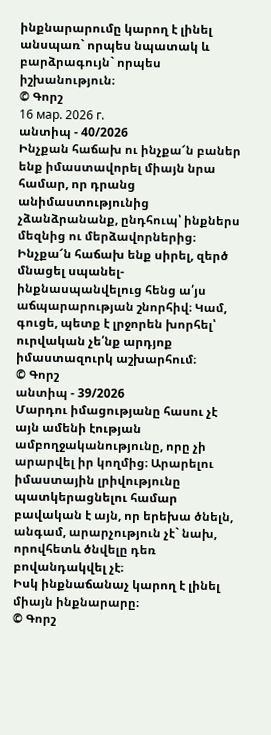ինքնարարումը կարող է լինել անսպառ` որպես նպատակ և բարձրագույն` որպես իշխանություն։
© Գորշ
16 мар. 2026 г.
անտիպ - 40/2026
Ինչքան հաճախ ու ինչքա՜ն բաներ ենք իմաստավորել միայն նրա համար, որ դրանց անիմաստությունից չձանձրանանք, ընդհուպ՝ ինքներս մեզնից ու մերձավորներից։ Ինչքա՜ն հաճախ ենք սիրել, զերծ մնացել սպանել-ինքնասպանվելուց հենց ա՛յս աճպարարության շնորհիվ։ Կամ, գուցե, պետք է լրջորեն խորհել՝ ուրվական չե՛նք արդյոք իմաստազուրկ աշխարհում։
© Գորշ
անտիպ - 39/2026
Մարդու իմացությանը հասու չէ այն ամենի էության ամբողջականությունը, որը չի արարվել իր կողմից։ Արարելու իմաստային լրիվությունը պատկերացնելու համար բավական է այն, որ երեխա ծնելն, անգամ, արարչություն չէ` նախ, որովհետև ծնվելը դեռ բովանդակվել չէ։
Իսկ ինքնաճանաչ կարող է լինել միայն ինքնարարը։
© Գորշ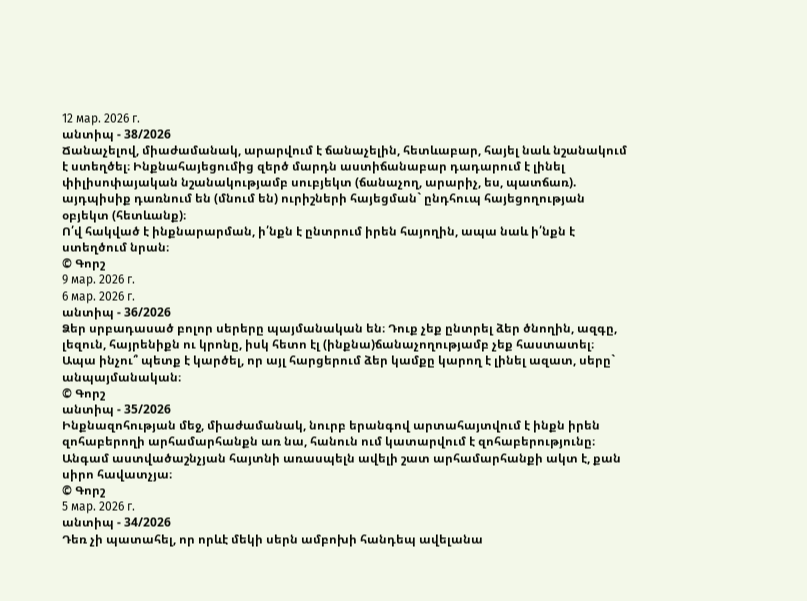12 мар. 2026 г.
անտիպ - 38/2026
Ճանաչելով, միաժամանակ, արարվում է ճանաչելին, հետևաբար, հայել նաև նշանակում է ստեղծել։ Ինքնահայեցումից զերծ մարդն աստիճանաբար դադարում է լինել փիլիսոփայական նշանակությամբ սուբյեկտ (ճանաչող, արարիչ, ես, պատճառ). այդպիսիք դառնում են (մնում են) ուրիշների հայեցման` ընդհուպ հայեցողության օբյեկտ (հետևանք)։
Ո՛վ հակված է ինքնարարման, ի՛նքն է ընտրում իրեն հայողին, ապա նաև ի՛նքն է ստեղծում նրան։
© Գորշ
9 мар. 2026 г.
6 мар. 2026 г.
անտիպ - 36/2026
Ձեր սրբադասած բոլոր սերերը պայմանական են։ Դուք չեք ընտրել ձեր ծնողին, ազգը, լեզուն, հայրենիքն ու կրոնը, իսկ հետո էլ (ինքնա)ճանաչողությամբ չեք հաստատել։ Ապա ինչու՞ պետք է կարծել, որ այլ հարցերում ձեր կամքը կարող է լինել ազատ, սերը` անպայմանական։
© Գորշ
անտիպ - 35/2026
Ինքնազոհության մեջ, միաժամանակ, նուրբ երանգով արտահայտվում է ինքն իրեն զոհաբերողի արհամարհանքն առ նա, հանուն ում կատարվում է զոհաբերությունը։ Անգամ աստվածաշնչյան հայտնի առասպելն ավելի շատ արհամարհանքի ակտ է, քան սիրո հավատչյա։
© Գորշ
5 мар. 2026 г.
անտիպ - 34/2026
Դեռ չի պատահել, որ որևէ մեկի սերն ամբոխի հանդեպ ավելանա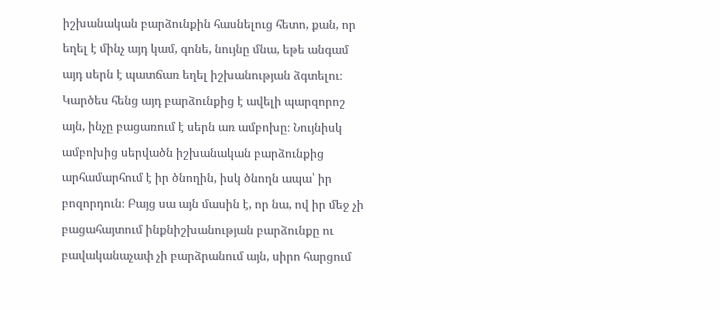իշխանական բարձունքին հասնելուց հետո, քան, որ եղել է մինչ այդ կամ, գոնե, նույնը մնա, եթե անգամ այդ սերն է պատճառ եղել իշխանության ձգտելու։ Կարծես հենց այդ բարձունքից է ավելի պարզորոշ այն, ինչը բացառում է սերն առ ամբոխը։ Նույնիսկ ամբոխից սերվածն իշխանական բարձունքից արհամարհում է իր ծնողին, իսկ ծնողն ապա՝ իր բոզորդուն։ Բայց սա այն մասին է, որ նա, ով իր մեջ չի բացահայտում ինքնիշխանության բարձունքը ու բավականաչափ չի բարձրանում այն, սիրո հարցում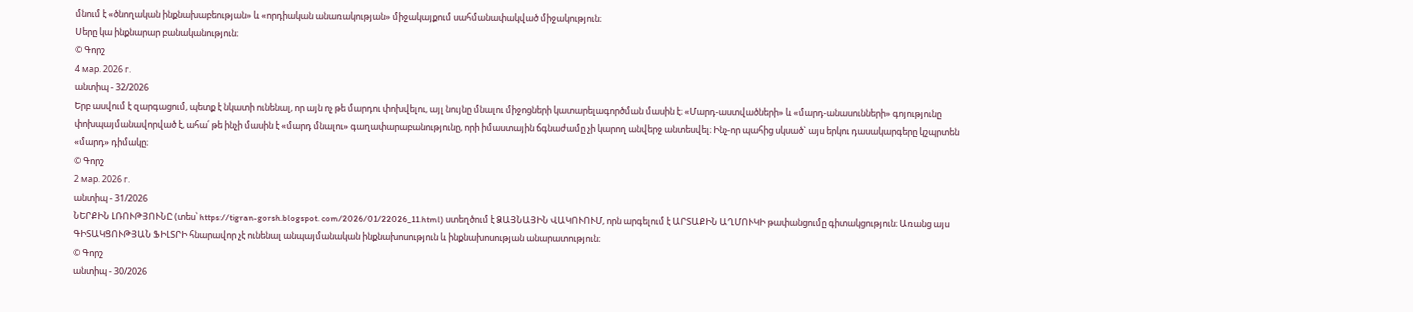մնում է «ծնողական ինքնախաբեության» և «որդիական անառակության» միջակայքում սահմանափակված միջակություն։
Սերը կա ինքնարար բանականություն։
© Գորշ
4 мар. 2026 г.
անտիպ - 32/2026
Երբ ասվում է զարգացում, պետք է նկատի ունենալ, որ այն ոչ թե մարդու փոխվելու, այլ նույնը մնալու միջոցների կատարելագործման մասին է։ «Մարդ-աստվածների» և «մարդ-անասունների» գոյությունը փոխպայմանավորված է, ահա՛ թե ինչի մասին է «մարդ մնալու» գաղափարաբանությունը, որի իմաստային ճգնաժամը չի կարող անվերջ անտեսվել։ Ինչ-որ պահից սկսած` այս երկու դասակարգերը կշպրտեն «մարդ» դիմակը։
© Գորշ
2 мар. 2026 г.
անտիպ - 31/2026
ՆԵՐՔԻՆ ԼՌՈՒԹՅՈՒՆԸ (տես՝ https://tigran-gorsh.blogspot. com/2026/01/22026_11.html) ստեղծում է ՁԱՅՆԱՅԻՆ ՎԱԿՈՒՈՒՄ, որն արգելում է ԱՐՏԱՔԻՆ ԱՂՄՈՒԿԻ թափանցումը գիտակցություն։ Առանց այս ԳԻՏԱԿՑՈՒԹՅԱՆ ՖԻԼՏՐԻ հնարավոր չէ ունենալ անպայմանական ինքնախոսություն և ինքնախոսության անարատություն։
© Գորշ
անտիպ - 30/2026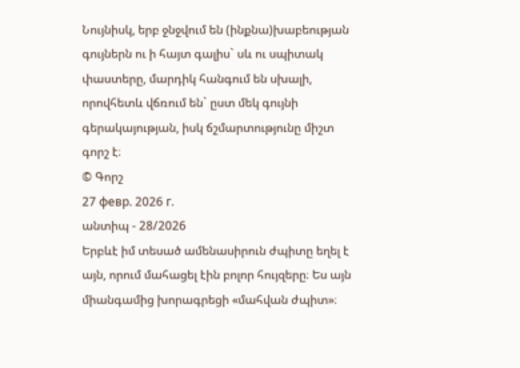Նույնիսկ, երբ ջնջվում են (ինքնա)խաբեության գույներն ու ի հայտ գալիս` սև ու սպիտակ փաստերը, մարդիկ հանգում են սխալի, որովհետև վճռում են` ըստ մեկ գույնի գերակայության, իսկ ճշմարտությունը միշտ գորշ է։
© Գորշ
27 февр. 2026 г.
անտիպ - 28/2026
Երբևէ իմ տեսած ամենասիրուն ժպիտը եղել է այն, որում մահացել էին բոլոր հույզերը։ Ես այն միանգամից խորագրեցի «մահվան ժպիտ»։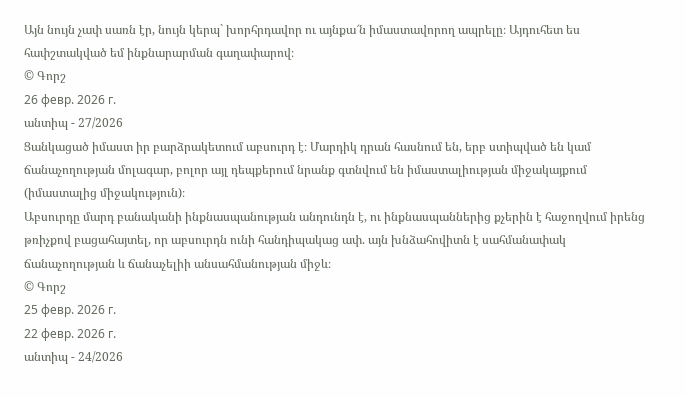Այն նույն չափ սառն էր, նույն կերպ` խորհրդավոր ու այնքա՜ն իմաստավորող ապրելը։ Այդուհետ ես հափշտակված եմ ինքնարարման գաղափարով։
© Գորշ
26 февр. 2026 г.
անտիպ - 27/2026
Ցանկացած իմաստ իր բարձրակետում աբսուրդ է։ Մարդիկ դրան հասնում են, երբ ստիպված են կամ ճանաչողության մոլագար, բոլոր այլ դեպքերում նրանք գտնվում են իմաստալիության միջակայքում (իմաստալից միջակություն)։
Աբսուրդը մարդ բանականի ինքնասպանության անդունդն է, ու ինքնասպաններից քչերին է հաջողվում իրենց թռիչքով բացահայտել, որ աբսուրդն ունի հանդիպակաց ափ. այն խնձահովիտն է սահմանափակ ճանաչողության և ճանաչելիի անսահմանության միջև։
© Գորշ
25 февр. 2026 г.
22 февр. 2026 г.
անտիպ - 24/2026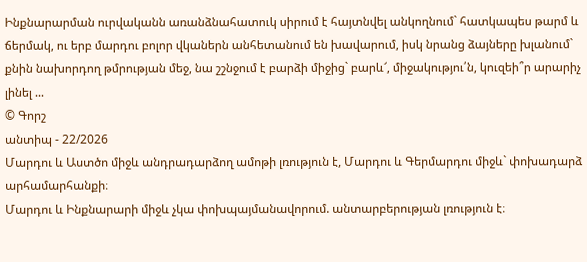Ինքնարարման ուրվականն առանձնահատուկ սիրում է հայտնվել անկողնում` հատկապես թարմ և ճերմակ, ու երբ մարդու բոլոր վկաներն անհետանում են խավարում, իսկ նրանց ձայները խլանում` քնին նախորդող թմրության մեջ, նա շշնջում է բարձի միջից` բարև՜, միջակությու՛ն, կուզեի՞ր արարիչ լինել ...
© Գորշ
անտիպ - 22/2026
Մարդու և Աստծո միջև անդրադարձող ամոթի լռություն է, Մարդու և Գերմարդու միջև` փոխադարձ արհամարհանքի։
Մարդու և Ինքնարարի միջև չկա փոխպայմանավորում. անտարբերության լռություն է։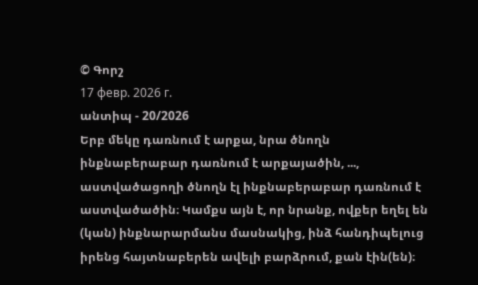© Գորշ
17 февр. 2026 г.
անտիպ - 20/2026
Երբ մեկը դառնում է արքա, նրա ծնողն ինքնաբերաբար դառնում է արքայածին, ..., աստվածացողի ծնողն էլ ինքնաբերաբար դառնում է աստվածածին։ Կամքս այն է, որ նրանք, ովքեր եղել են (կան) ինքնարարմանս մասնակից, ինձ հանդիպելուց իրենց հայտնաբերեն ավելի բարձրում, քան էին(են)։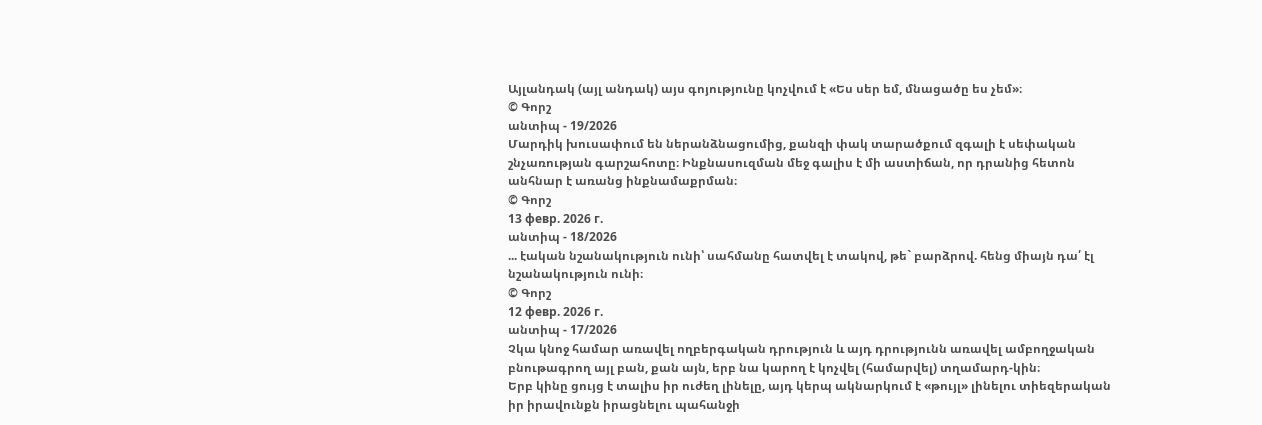Այլանդակ (այլ անդակ) այս գոյությունը կոչվում է «Ես սեր եմ, մնացածը ես չեմ»։
© Գորշ
անտիպ - 19/2026
Մարդիկ խուսափում են ներանձնացումից, քանզի փակ տարածքում զգալի է սեփական շնչառության գարշահոտը։ Ինքնասուզման մեջ գալիս է մի աստիճան, որ դրանից հետոն անհնար է առանց ինքնամաքրման։
© Գորշ
13 февр. 2026 г.
անտիպ - 18/2026
... էական նշանակություն ունի՝ սահմանը հատվել է տակով, թե` բարձրով. հենց միայն դա՛ էլ նշանակություն ունի։
© Գորշ
12 февр. 2026 г.
անտիպ - 17/2026
Չկա կնոջ համար առավել ողբերգական դրություն և այդ դրությունն առավել ամբողջական բնութագրող այլ բան, քան այն, երբ նա կարող է կոչվել (համարվել) տղամարդ-կին։
Երբ կինը ցույց է տալիս իր ուժեղ լինելը, այդ կերպ ակնարկում է «թույլ» լինելու տիեզերական իր իրավունքն իրացնելու պահանջի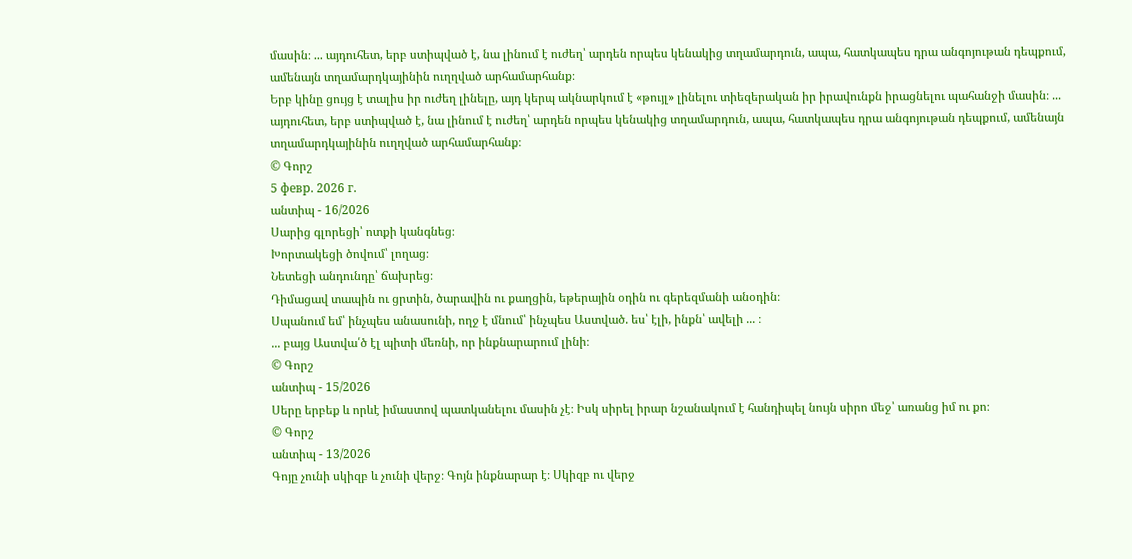մասին։ ... այդուհետ, երբ ստիպված է, նա լինում է ուժեղ՝ արդեն որպես կենակից տղամարդուն, ապա, հատկապես դրա անգոյութան դեպքում, ամենայն տղամարդկայինին ուղղված արհամարհանք։
Երբ կինը ցույց է տալիս իր ուժեղ լինելը, այդ կերպ ակնարկում է «թույլ» լինելու տիեզերական իր իրավունքն իրացնելու պահանջի մասին։ ... այդուհետ, երբ ստիպված է, նա լինում է ուժեղ՝ արդեն որպես կենակից տղամարդուն, ապա, հատկապես դրա անգոյութան դեպքում, ամենայն տղամարդկայինին ուղղված արհամարհանք։
© Գորշ
5 февр. 2026 г.
անտիպ - 16/2026
Սարից գլորեցի՝ ոտքի կանգնեց։
Խորտակեցի ծովում՝ լողաց։
Նետեցի անդունդը՝ ճախրեց։
Դիմացավ տապին ու ցրտին, ծարավին ու քաղցին, եթերային օդին ու գերեզմանի անօդին։
Սպանում եմ՝ ինչպես անասունի, ողջ է մնում՝ ինչպես Աստված. ես՝ էլի, ինքն՝ ավելի ... ։
... բայց Աստվա՛ծ էլ պիտի մեռնի, որ ինքնարարում լինի։
© Գորշ
անտիպ - 15/2026
Սերը երբեք և որևէ իմաստով պատկանելու մասին չէ։ Իսկ սիրել իրար նշանակում է հանդիպել նույն սիրո մեջ՝ առանց իմ ու քո։
© Գորշ
անտիպ - 13/2026
Գոյը չունի սկիզբ և չունի վերջ։ Գոյն ինքնարար է։ Սկիզբ ու վերջ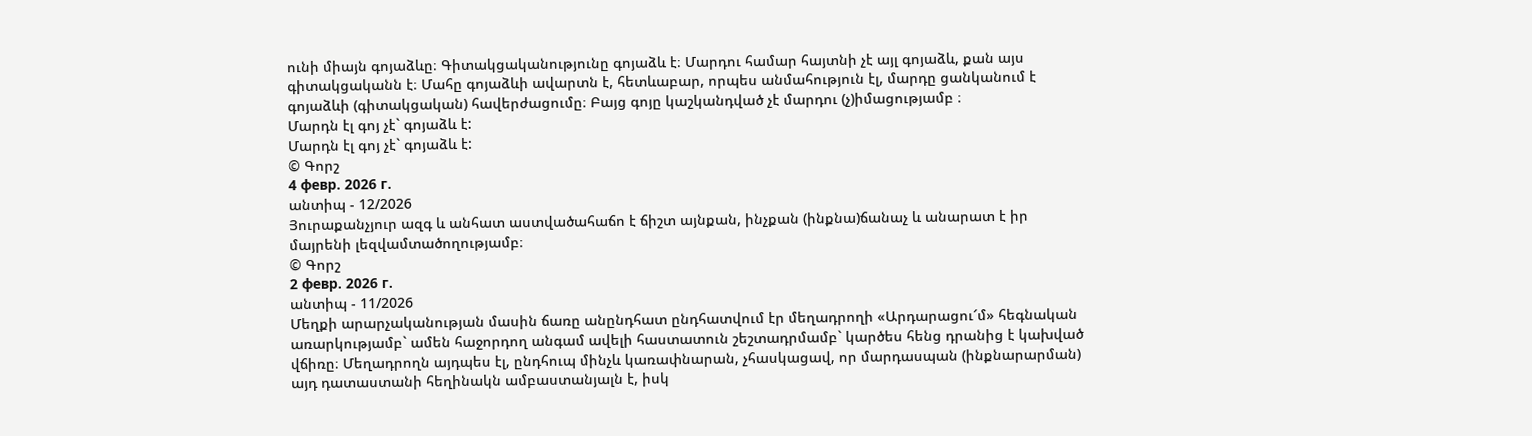ունի միայն գոյաձևը։ Գիտակցականությունը գոյաձև է։ Մարդու համար հայտնի չէ այլ գոյաձև, քան այս գիտակցականն է։ Մահը գոյաձևի ավարտն է, հետևաբար, որպես անմահություն էլ, մարդը ցանկանում է գոյաձևի (գիտակցական) հավերժացումը։ Բայց գոյը կաշկանդված չէ մարդու (չ)իմացությամբ ։
Մարդն էլ գոյ չէ` գոյաձև է:
Մարդն էլ գոյ չէ` գոյաձև է:
© Գորշ
4 февр. 2026 г.
անտիպ - 12/2026
Յուրաքանչյուր ազգ և անհատ աստվածահաճո է ճիշտ այնքան, ինչքան (ինքնա)ճանաչ և անարատ է իր մայրենի լեզվամտածողությամբ։
© Գորշ
2 февр. 2026 г.
անտիպ - 11/2026
Մեղքի արարչականության մասին ճառը անընդհատ ընդհատվում էր մեղադրողի «Արդարացու՜մ» հեգնական առարկությամբ` ամեն հաջորդող անգամ ավելի հաստատուն շեշտադրմամբ` կարծես հենց դրանից է կախված վճիռը։ Մեղադրողն այդպես էլ, ընդհուպ մինչև կառափնարան, չհասկացավ, որ մարդասպան (ինքնարարման) այդ դատաստանի հեղինակն ամբաստանյալն է, իսկ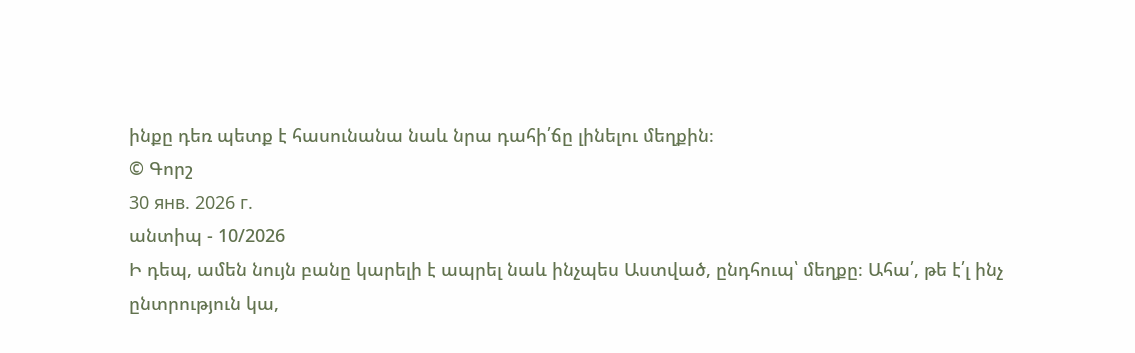ինքը դեռ պետք է հասունանա նաև նրա դահի՛ճը լինելու մեղքին։
© Գորշ
30 янв. 2026 г.
անտիպ - 10/2026
Ի դեպ, ամեն նույն բանը կարելի է ապրել նաև ինչպես Աստված, ընդհուպ՝ մեղքը։ Ահա՛, թե է՛լ ինչ ընտրություն կա,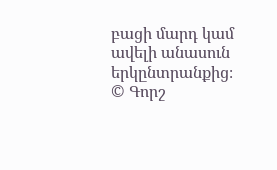բացի մարդ կամ ավելի անասուն երկընտրանքից։
© Գորշ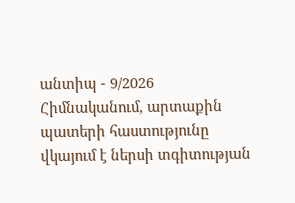անտիպ - 9/2026
Հիմնականում, արտաքին պատերի հաստությունը վկայում է ներսի տգիտության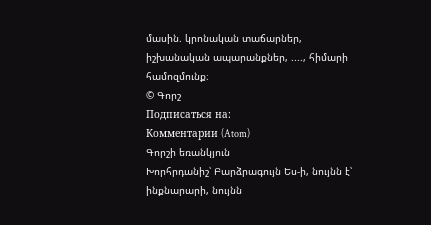մասին. կրոնական տաճարներ, իշխանական ապարանքներ, ...., հիմարի համոզմունք։
© Գորշ
Подписаться на:
Комментарии (Atom)
Գորշի եռանկյուն
Խորհրդանիշ՝ Բարձրագույն Ես-ի, նույնն է՝ ինքնարարի, նույնն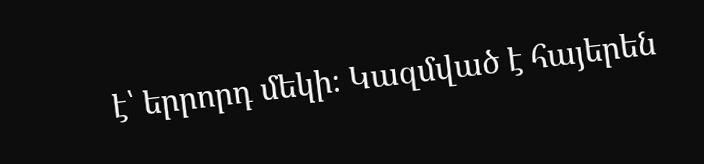է՝ երրորդ մեկի։ Կազմված է հայերեն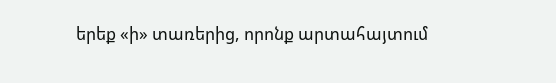երեք «ի» տառերից, որոնք արտահայտում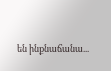են ինքնաճանա...